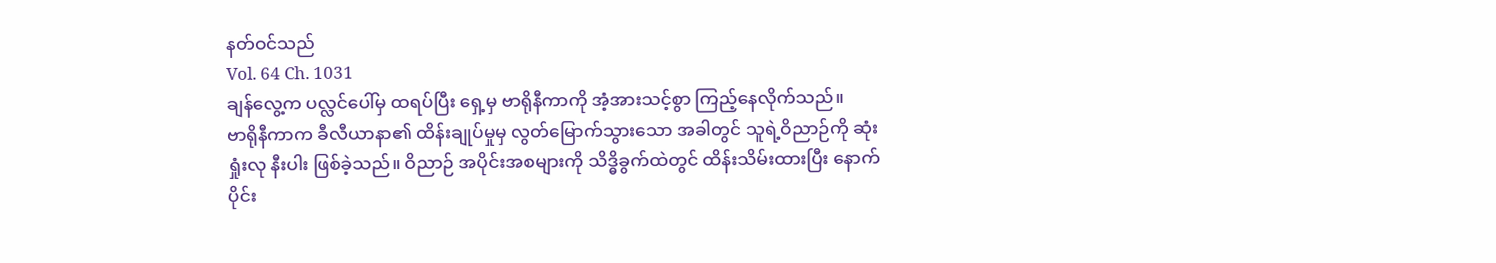နတ်ဝင်သည်
Vol. 64 Ch. 1031
ချန်လွေ့က ပလ္လင်ပေါ်မှ ထရပ်ပြီး ရှေ့မှ ဗာရိုနီကာကို အံ့အားသင့်စွာ ကြည့်နေလိုက်သည်။
ဗာရိုနီကာက ခီလီယာနာ၏ ထိန်းချုပ်မှုမှ လွတ်မြောက်သွားသော အခါတွင် သူရဲ့ဝိညာဉ်ကို ဆုံးရှုံးလု နီးပါး ဖြစ်ခဲ့သည်။ ဝိညာဉ် အပိုင်းအစများကို သိဒ္ဓိခွက်ထဲတွင် ထိန်းသိမ်းထားပြီး နောက်ပိုင်း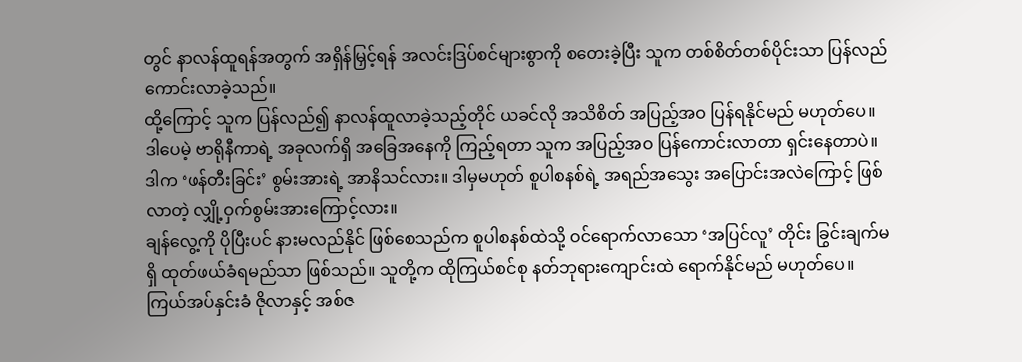တွင် နာလန်ထူရန်အတွက် အရှိန်မြှင့်ရန် အလင်းဒြပ်စင်များစွာကို စတေးခဲ့ပြီး သူက တစ်စိတ်တစ်ပိုင်းသာ ပြန်လည် ကောင်းလာခဲ့သည်။
ထို့ကြောင့် သူက ပြန်လည်၍ နာလန်ထူလာခဲ့သည့်တိုင် ယခင်လို အသိစိတ် အပြည့်အဝ ပြန်ရနိုင်မည် မဟုတ်ပေ။
ဒါပေမဲ့ ဗာရိုနီကာရဲ့ အခုလက်ရှိ အခြေအနေကို ကြည့်ရတာ သူက အပြည့်အဝ ပြန်ကောင်းလာတာ ရှင်းနေတာပဲ။ ဒါက ‘ဖန်တီးခြင်း’ စွမ်းအားရဲ့ အာနိသင်လား။ ဒါမှမဟုတ် စူပါစနစ်ရဲ့ အရည်အသွေး အပြောင်းအလဲကြောင့် ဖြစ်လာတဲ့ လျှို့ဝှက်စွမ်းအားကြောင့်လား။
ချန်လွေ့ကို ပိုပြီးပင် နားမလည်နိုင် ဖြစ်စေသည်က စူပါစနစ်ထဲသို့ ဝင်ရောက်လာသော ‘အပြင်လူ’ တိုင်း ခြွင်းချက်မရှိ ထုတ်ဖယ်ခံရမည်သာ ဖြစ်သည်။ သူတို့က ထိုကြယ်စင်စု နတ်ဘုရားကျောင်းထဲ ရောက်နိုင်မည် မဟုတ်ပေ။ ကြယ်အပ်နှင်းခံ ဇိုလာနှင့် အစ်ဇ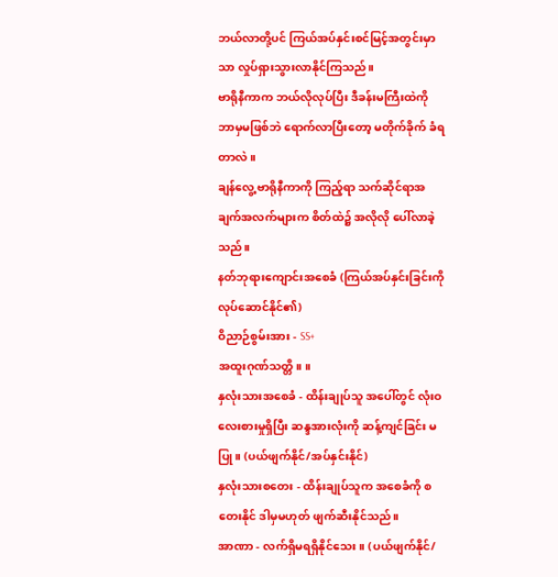ဘယ်လာတို့ပင် ကြယ်အပ်နှင်းစင်မြင့်အတွင်းမှာသာ လှုပ်ရှားသွားလာနိုင်ကြသည်။
ဗာရိုနီကာက ဘယ်လိုလုပ်ပြီး ဒီခန်းမကြီးထဲကို ဘာမှမဖြစ်ဘဲ ရောက်လာပြီးတော့ မတိုက်ခိုက် ခံရတာလဲ။
ချန်လွေ့ ဗာရိုနီကာကို ကြည့်ရာ သက်ဆိုင်ရာအချက်အလက်များက စိတ်ထဲ၌ အလိုလို ပေါ်လာခဲ့သည်။
နတ်ဘုရားကျောင်းအစေခံ (ကြယ်အပ်နှင်းခြင်းကို လုပ်ဆောင်နိုင်၏)
ဝိညာဉ်စွမ်းအား - SS+
အထူးဂုဏ်သတ္တိ။ ။
နှလုံးသားအစေခံ - ထိန်းချုပ်သူ အပေါ်တွင် လုံးဝ လေးစားမှုရှိပြီး ဆန္ဒအားလုံးကို ဆန့်ကျင်ခြင်း မပြု။ (ပယ်ဖျက်နိုင်/အပ်နှင်းနိုင်)
နှလုံးသားစတေး - ထိန်းချုပ်သူက အစေခံကို စတေးနိုင် ဒါမှမဟုတ် ဖျက်ဆီးနိုင်သည်။
အာဏာ - လက်ရှိမရရှိနိုင်သေး။ (ပယ်ဖျက်နိုင်/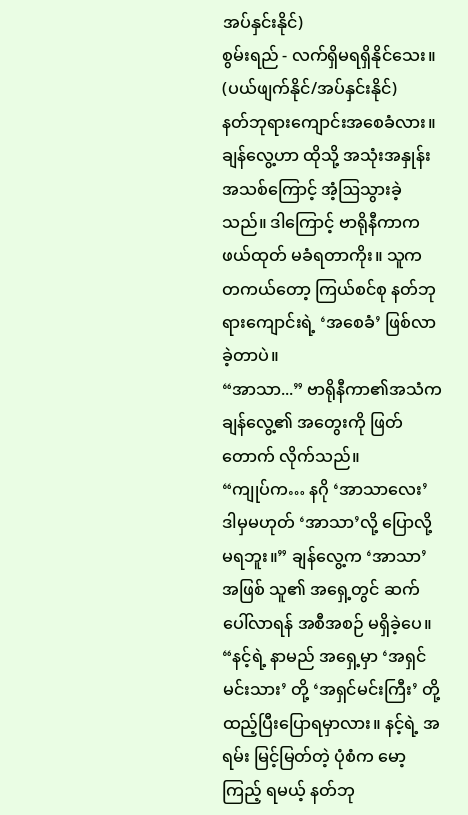အပ်နှင်းနိုင်)
စွမ်းရည် - လက်ရှိမရရှိနိုင်သေး။ (ပယ်ဖျက်နိုင်/အပ်နှင်းနိုင်)
နတ်ဘုရားကျောင်းအစေခံလား။
ချန်လွေ့ဟာ ထိုသို့ အသုံးအနှုန်း အသစ်ကြောင့် အံ့ဩသွားခဲ့သည်။ ဒါကြောင့် ဗာရိုနီကာက ဖယ်ထုတ် မခံရတာကိုး။ သူက တကယ်တော့ ကြယ်စင်စု နတ်ဘုရားကျောင်းရဲ့ ‘အစေခံ’ ဖြစ်လာခဲ့တာပဲ။
“အာသာ...” ဗာရိုနီကာ၏အသံက ချန်လွေ့၏ အတွေးကို ဖြတ်တောက် လိုက်သည်။
“ကျုပ်က… နဂို ‘အာသာလေး’ ဒါမှမဟုတ် ‘အာသာ’လို့ ပြောလို့ မရဘူး။” ချန်လွေ့က ‘အာသာ’အဖြစ် သူ၏ အရှေ့တွင် ဆက်ပေါ်လာရန် အစီအစဉ် မရှိခဲ့ပေ။
“နင့်ရဲ့ နာမည် အရှေ့မှာ ‘အရှင်မင်းသား’ တို့ ‘အရှင်မင်းကြီး’ တို့ ထည့်ပြီးပြောရမှာလား။ နင့်ရဲ့ အရမ်း မြင့်မြတ်တဲ့ ပုံစံက မော့ကြည့် ရမယ့် နတ်ဘု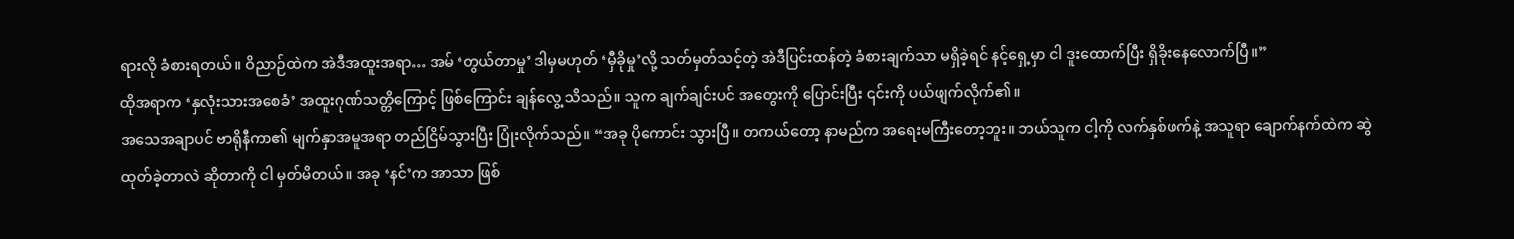ရားလို ခံစားရတယ်။ ဝိညာဉ်ထဲက အဲဒီအထူးအရာ… အမ် ‘တွယ်တာမှု’ ဒါမှမဟုတ် ‘မှီခိုမှု’လို့ သတ်မှတ်သင့်တဲ့ အဲဒီပြင်းထန်တဲ့ ခံစားချက်သာ မရှိခဲ့ရင် နင့်ရှေ့မှာ ငါ ဒူးထောက်ပြီး ရှိခိုးနေလောက်ပြီ။”
ထိုအရာက ‘နှလုံးသားအစေခံ’ အထူးဂုဏ်သတ္တိကြောင့် ဖြစ်ကြောင်း ချန်လွေ့ သိသည်။ သူက ချက်ချင်းပင် အတွေးကို ပြောင်းပြီး ၎င်းကို ပယ်ဖျက်လိုက်၏။
အသေအချာပင် ဗာရိုနီကာ၏ မျက်နှာအမူအရာ တည်ငြိမ်သွားပြီး ပြုံးလိုက်သည်။ “အခု ပိုကောင်း သွားပြီ။ တကယ်တော့ နာမည်က အရေးမကြီးတော့ဘူး။ ဘယ်သူက ငါ့ကို လက်နှစ်ဖက်နဲ့ အသူရာ ချောက်နက်ထဲက ဆွဲထုတ်ခဲ့တာလဲ ဆိုတာကို ငါ မှတ်မိတယ်။ အခု ‘နင်’က အာသာ ဖြစ်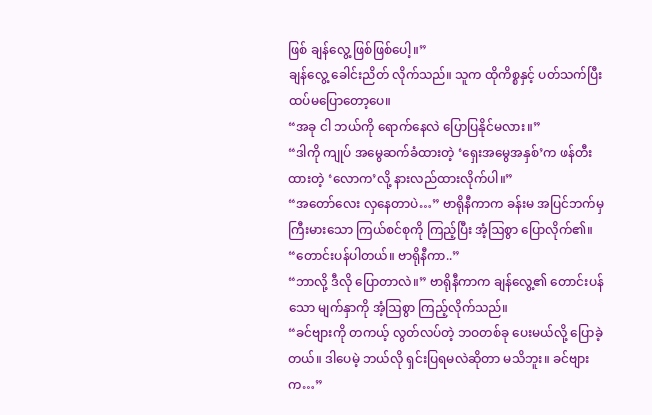ဖြစ် ချန်လွေ့ ဖြစ်ဖြစ်ပေါ့။”
ချန်လွေ့ ခေါင်းညိတ် လိုက်သည်။ သူက ထိုကိစ္စနှင့် ပတ်သက်ပြီး ထပ်မပြောတော့ပေ။
“အခု ငါ ဘယ်ကို ရောက်နေလဲ ပြောပြနိုင်မလား။”
“ဒါကို ကျုပ် အမွေဆက်ခံထားတဲ့ ‘ရှေးအမွေအနှစ်’က ဖန်တီးထားတဲ့ ‘လောက’လို့ နားလည်ထားလိုက်ပါ။”
“အတော်လေး လှနေတာပဲ…” ဗာရိုနီကာက ခန်းမ အပြင်ဘက်မှ ကြီးမားသော ကြယ်စင်စုကို ကြည့်ပြီး အံ့ဩစွာ ပြောလိုက်၏။
“တောင်းပန်ပါတယ်။ ဗာရိုနီကာ..”
“ဘာလို့ ဒီလို ပြောတာလဲ။” ဗာရိုနီကာက ချန်လွေ့၏ တောင်းပန်သော မျက်နှာကို အံ့ဩစွာ ကြည့်လိုက်သည်။
“ခင်ဗျားကို တကယ့် လွတ်လပ်တဲ့ ဘဝတစ်ခု ပေးမယ်လို့ ပြောခဲ့တယ်။ ဒါပေမဲ့ ဘယ်လို ရှင်းပြရမလဲဆိုတာ မသိဘူး။ ခင်ဗျားက…”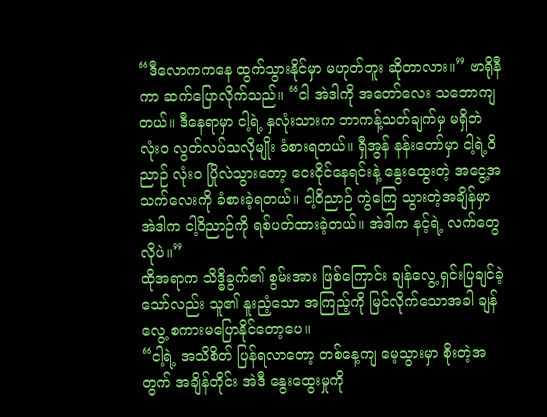“ဒီလောကကနေ ထွက်သွားနိုင်မှာ မဟုတ်ဘူး ဆိုတာလား။” ဗာရိုနီကာ ဆက်ပြောလိုက်သည်။ “ငါ အဲဒါကို အတော်လေး သဘောကျတယ်။ ဒီနေရာမှာ ငါ့ရဲ့ နှလုံးသားက ဘာကန့်သတ်ချက်မှ မရှိဘဲ လုံးဝ လွတ်လပ်သလိုမျိုး ခံစားရတယ်။ ရှီအွန် နန်းတော်မှာ ငါ့ရဲ့ဝိညာဉ် လုံးဝ ပြိုလဲသွားတော့ ငေးငိုင်နေရင်းနဲ့ နွေးထွေးတဲ့ အငွေ့အသက်လေးကို ခံစားခဲ့ရတယ်။ ငါ့ဝိညာဉ် ကွဲကြေ သွားတဲ့အချိန်မှာ အဲဒါက ငါ့ဝိညာဉ်ကို ရစ်ပတ်ထားခဲ့တယ်။ အဲဒါက နင့်ရဲ့ လက်တွေလိုပဲ။”
ထိုအရာက သိဒ္ဓိခွက်၏ စွမ်းအား ဖြစ်ကြောင်း ချန်လွေ့ ရှင်းပြချင်ခဲ့ သော်လည်း သူ၏ နူးညံ့သော အကြည့်ကို မြင်လိုက်သောအခါ ချန်လွေ့ စကားမပြောနိုင်တော့ပေ။
“ငါ့ရဲ့ အသိစိတ် ပြန်ရလာတော့ တစ်နေ့ကျ မေ့သွားမှာ စိုးတဲ့အတွက် အချိန်တိုင်း အဲဒီ နွေးထွေးမှုကို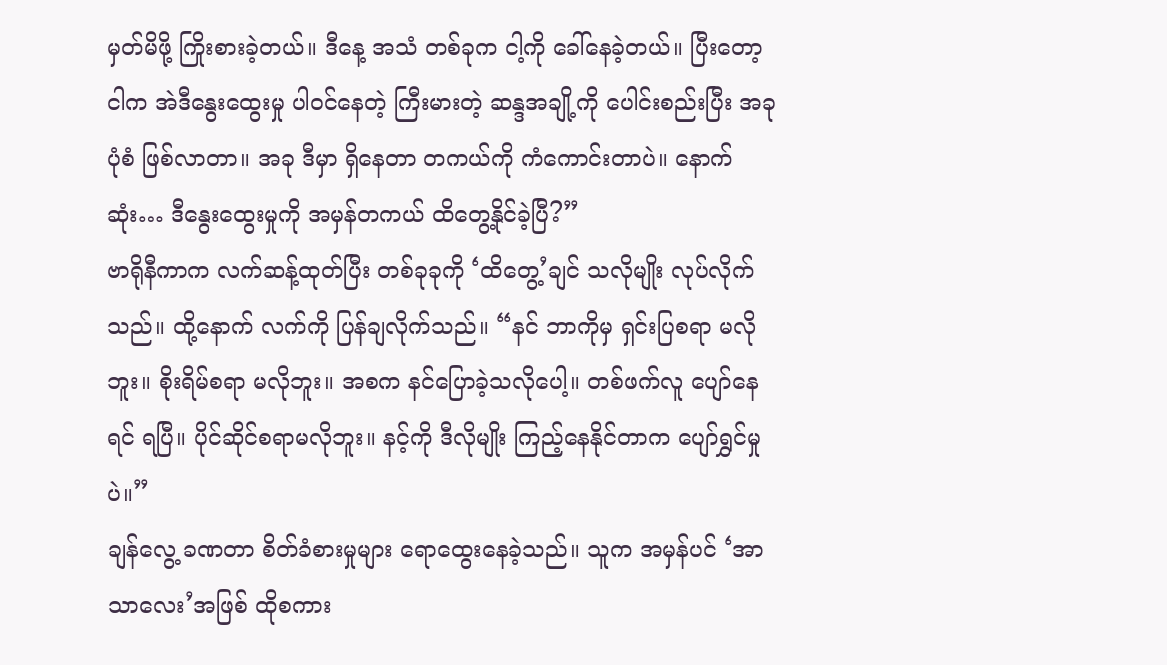မှတ်မိဖို့ ကြိုးစားခဲ့တယ်။ ဒီနေ့ အသံ တစ်ခုက ငါ့ကို ခေါ်နေခဲ့တယ်။ ပြီးတော့ ငါက အဲဒီနွေးထွေးမှု ပါဝင်နေတဲ့ ကြီးမားတဲ့ ဆန္ဒအချို့ကို ပေါင်းစည်းပြီး အခုပုံစံ ဖြစ်လာတာ။ အခု ဒီမှာ ရှိနေတာ တကယ်ကို ကံကောင်းတာပဲ။ နောက်ဆုံး… ဒီနွေးထွေးမှုကို အမှန်တကယ် ထိတွေ့နိုင်ခဲ့ပြီ?”
ဗာရိုနီကာက လက်ဆန့်ထုတ်ပြီး တစ်ခုခုကို ‘ထိတွေ့’ချင် သလိုမျိုး လုပ်လိုက်သည်။ ထို့နောက် လက်ကို ပြန်ချလိုက်သည်။ “နင် ဘာကိုမှ ရှင်းပြစရာ မလိုဘူး။ စိုးရိမ်စရာ မလိုဘူး။ အစက နင်ပြောခဲ့သလိုပေါ့။ တစ်ဖက်လူ ပျော်နေရင် ရပြီ။ ပိုင်ဆိုင်စရာမလိုဘူး။ နင့်ကို ဒီလိုမျိုး ကြည့်နေနိုင်တာက ပျော်ရွှင်မှုပဲ။”
ချန်လွေ့ ခဏတာ စိတ်ခံစားမှုများ ရောထွေးနေခဲ့သည်။ သူက အမှန်ပင် ‘အာသာလေး’အဖြစ် ထိုစကား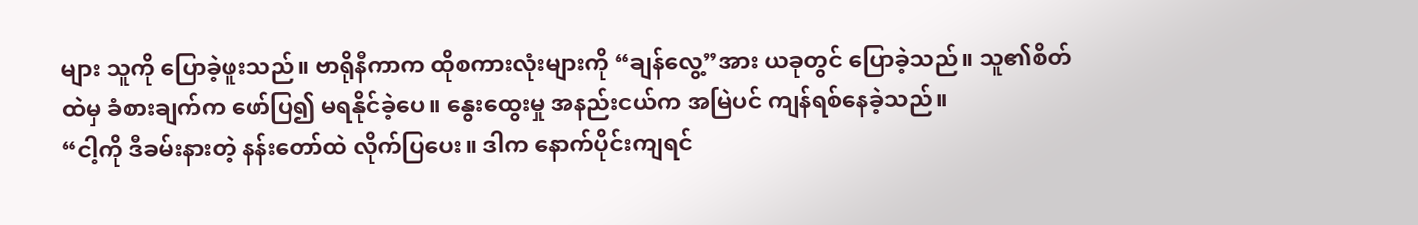များ သူကို ပြောခဲ့ဖူးသည်။ ဗာရိုနီကာက ထိုစကားလုံးများကို “ချန်လွေ့”အား ယခုတွင် ပြောခဲ့သည်။ သူ၏စိတ်ထဲမှ ခံစားချက်က ဖော်ပြ၍ မရနိုင်ခဲ့ပေ။ နွေးထွေးမှု အနည်းငယ်က အမြဲပင် ကျန်ရစ်နေခဲ့သည်။
“ငါ့ကို ဒီခမ်းနားတဲ့ နန်းတော်ထဲ လိုက်ပြပေး။ ဒါက နောက်ပိုင်းကျရင်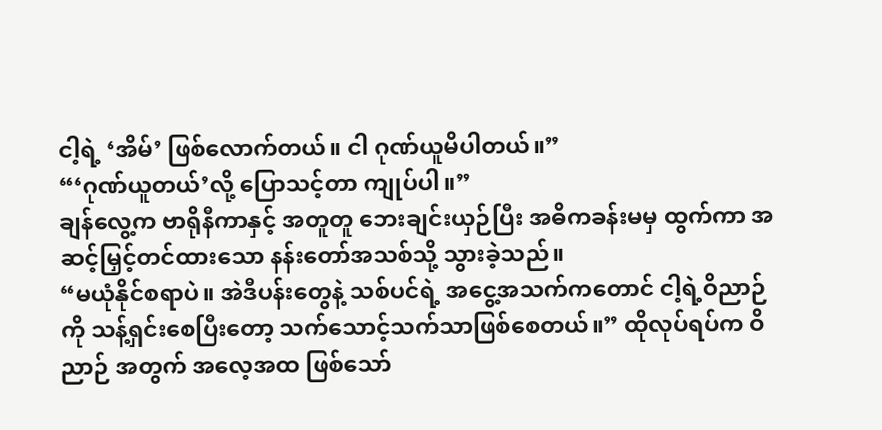ငါ့ရဲ့ ‘အိမ်’ ဖြစ်လောက်တယ်။ ငါ ဂုဏ်ယူမိပါတယ်။”
“‘ဂုဏ်ယူတယ်’လို့ ပြောသင့်တာ ကျုပ်ပါ။”
ချန်လွေ့က ဗာရိုနီကာနှင့် အတူတူ ဘေးချင်းယှဉ်ပြီး အဓိကခန်းမမှ ထွက်ကာ အဆင့်မြှင့်တင်ထားသော နန်းတော်အသစ်သို့ သွားခဲ့သည်။
“မယုံနိုင်စရာပဲ။ အဲဒီပန်းတွေနဲ့ သစ်ပင်ရဲ့ အငွေ့အသက်ကတောင် ငါ့ရဲ့ဝိညာဉ်ကို သန့်ရှင်းစေပြီးတော့ သက်သောင့်သက်သာဖြစ်စေတယ်။” ထိုလုပ်ရပ်က ဝိညာဉ် အတွက် အလေ့အထ ဖြစ်သော်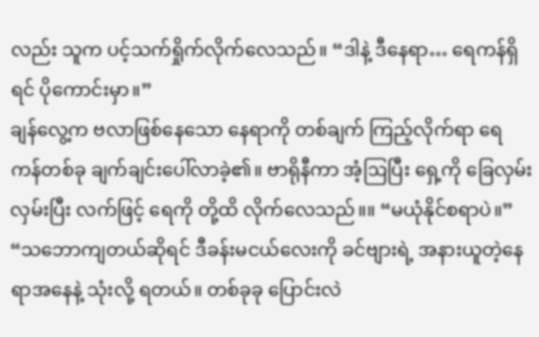လည်း သူက ပင့်သက်ရှိုက်လိုက်လေသည်။ “ဒါနဲ့ ဒီနေရာ… ရေကန်ရှိရင် ပိုကောင်းမှာ။”
ချန်လွေ့က ဗလာဖြစ်နေသော နေရာကို တစ်ချက် ကြည့်လိုက်ရာ ရေကန်တစ်ခု ချက်ချင်းပေါ်လာခဲ့၏။ ဗာရိုနီကာ အံ့ဩပြီး ရှေ့ကို ခြေလှမ်း လှမ်းပြီး လက်ဖြင့် ရေကို တို့ထိ လိုက်လေသည်။။ “မယုံနိုင်စရာပဲ။”
“သဘောကျတယ်ဆိုရင် ဒီခန်းမငယ်လေးကို ခင်ဗျားရဲ့ အနားယူတဲ့နေရာအနေနဲ့ သုံးလို့ ရတယ်။ တစ်ခုခု ပြောင်းလဲ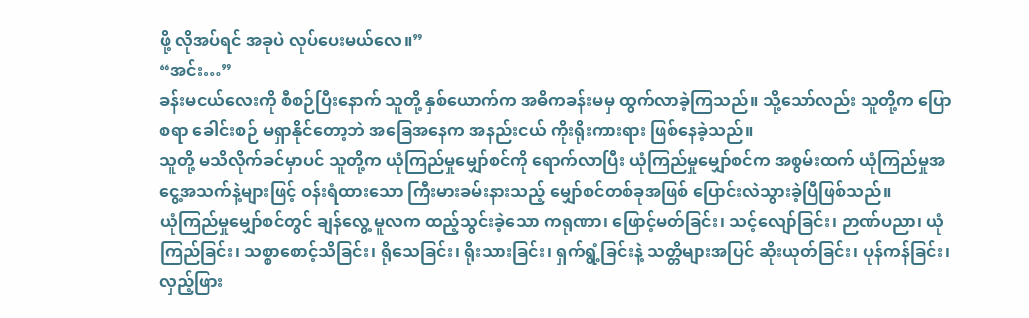ဖို့ လိုအပ်ရင် အခုပဲ လုပ်ပေးမယ်လေ။”
“အင်း…”
ခန်းမငယ်လေးကို စီစဉ်ပြီးနောက် သူတို့ နှစ်ယောက်က အဓိကခန်းမမှ ထွက်လာခဲ့ကြသည်။ သို့သော်လည်း သူတို့က ပြောစရာ ခေါင်းစဉ် မရှာနိုင်တော့ဘဲ အခြေအနေက အနည်းငယ် ကိုးရိုးကားရား ဖြစ်နေခဲ့သည်။
သူတို့ မသိလိုက်ခင်မှာပင် သူတို့က ယုံကြည်မှုမျှော်စင်ကို ရောက်လာပြီး ယုံကြည်မှုမျှော်စင်က အစွမ်းထက် ယုံကြည်မှုအငွေ့အသက်နဲ့များဖြင့် ဝန်းရံထားသော ကြီးမားခမ်းနားသည့် မျှော်စင်တစ်ခုအဖြစ် ပြောင်းလဲသွားခဲ့ပြီဖြစ်သည်။
ယုံကြည်မှုမျှော်စင်တွင် ချန်လွေ့ မူလက ထည့်သွင်းခဲ့သော ကရုဏာ၊ ဖြောင့်မတ်ခြင်း၊ သင့်လျော်ခြင်း၊ ဉာဏ်ပညာ၊ ယုံကြည်ခြင်း၊ သစ္စာစောင့်သိခြင်း၊ ရိုသေခြင်း၊ ရိုးသားခြင်း၊ ရှက်ရွံ့ခြင်းနဲ့ သတ္တိများအပြင် ဆိုးယုတ်ခြင်း၊ ပုန်ကန်ခြင်း၊ လှည့်ဖြား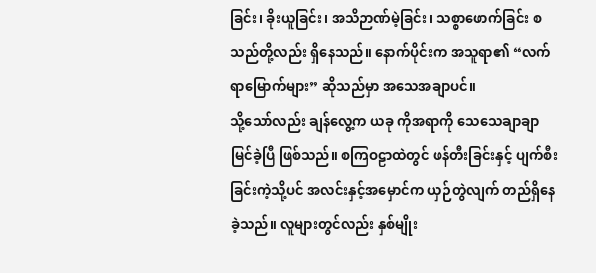ခြင်း၊ ခိုးယူခြင်း၊ အသိဉာဏ်မဲ့ခြင်း၊ သစ္စာဖောက်ခြင်း စသည်တို့လည်း ရှိနေသည်။ နောက်ပိုင်းက အသူရာ၏ “လက်ရာမြောက်များ” ဆိုသည်မှာ အသေအချာပင်။
သို့သော်လည်း ချန်လွေ့က ယခု ကိုအရာကို သေသေချာချာ မြင်ခဲ့ပြီ ဖြစ်သည်။ စကြဝဠာထဲတွင် ဖန်တီးခြင်းနှင့် ပျက်စီးခြင်းကဲ့သို့ပင် အလင်းနှင့်အမှောင်က ယှဉ်တွဲလျက် တည်ရှိနေခဲ့သည်။ လူများတွင်လည်း နှစ်မျိုး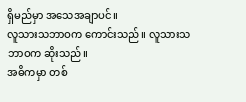ရှိမည်မှာ အသေအချာပင်။
လူသားသဘာဝက ကောင်းသည်။ လူသားသဘာဝက ဆိုးသည်။
အဓိကမှာ တစ်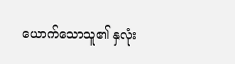ယောက်သောသူ၏ နှလုံး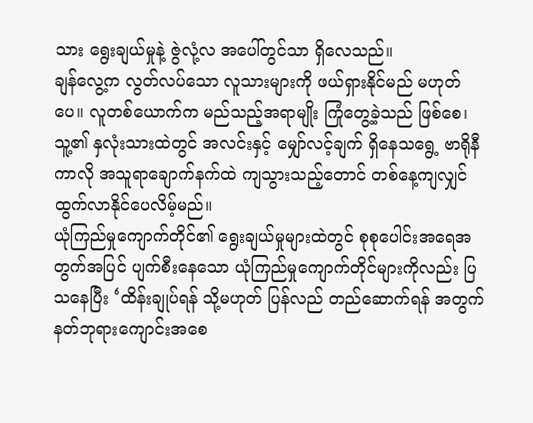သား ရွေးချယ်မှုနဲ့ ဇွဲလုံ့လ အပေါ်တွင်သာ ရှိလေသည်။
ချန်လွေ့က လွတ်လပ်သော လူသားများကို ဖယ်ရှားနိုင်မည် မဟုတ်ပေ။ လူတစ်ယောက်က မည်သည့်အရာမျိုး ကြုံတွေ့ခဲ့သည် ဖြစ်စေ၊ သူ့၏ နှလုံးသားထဲတွင် အလင်းနှင့် မျှော်လင့်ချက် ရှိနေသရွေ့ ဗာရိုနီကာလို အသူရာချောက်နက်ထဲ ကျသွားသည့်တောင် တစ်နေ့ကျလျှင် ထွက်လာနိုင်ပေလိမ့်မည်။
ယုံကြည်မှုကျောက်တိုင်၏ ရွေးချယ်မှုများထဲတွင် စုစုပေါင်းအရေအတွက်အပြင် ပျက်စီးနေသော ယုံကြည်မှုကျောက်တိုင်များကိုလည်း ပြသနေပြီး ‘ထိန်းချုပ်ရန် သို့မဟုတ် ပြန်လည် တည်ဆောက်ရန် အတွက် နတ်ဘုရားကျောင်းအစေ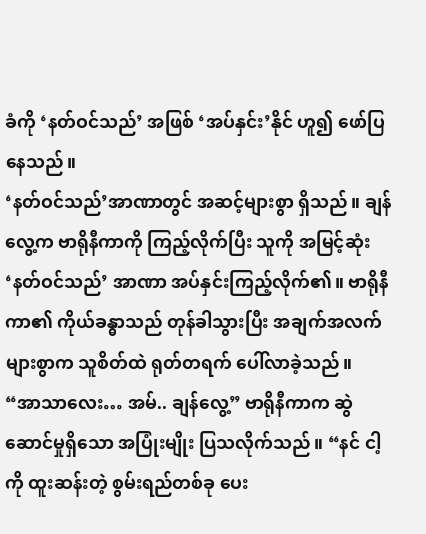ခံကို ‘နတ်ဝင်သည်’ အဖြစ် ‘အပ်နှင်း’နိုင် ဟူ၍ ဖော်ပြနေသည်။
‘နတ်ဝင်သည်’အာဏာတွင် အဆင့်များစွာ ရှိသည်။ ချန်လွေ့က ဗာရိုနီကာကို ကြည့်လိုက်ပြီး သူကို အမြင့်ဆုံး ‘နတ်ဝင်သည်’ အာဏာ အပ်နှင်းကြည့်လိုက်၏။ ဗာရိုနီကာ၏ ကိုယ်ခန္ဓာသည် တုန်ခါသွားပြီး အချက်အလက်များစွာက သူစိတ်ထဲ ရုတ်တရက် ပေါ်လာခဲ့သည်။
“အာသာလေး… အမ်.. ချန်လွေ့” ဗာရိုနီကာက ဆွဲဆောင်မှုရှိသော အပြုံးမျိုး ပြသလိုက်သည်။ “နင် ငါ့ကို ထူးဆန်းတဲ့ စွမ်းရည်တစ်ခု ပေး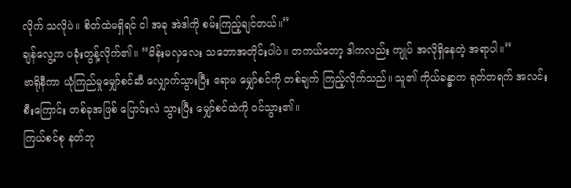လိုက် သလိုပဲ။ စိတ်ထဲမရှိရင် ငါ အခု အဲဒါကို စမ်းကြည့်ချင်တယ်။”
ချန်လွေ့က ပခုံးတွန့်လိုက်၏။ “မိန်းမလှလေး သဘောအတိုင်းပါပဲ။ တကယ်တော့ ဒါကလည်း ကျုပ် အလိုရှိနေတဲ့ အရာပါ။”
ဗာရိုနီကာ ယုံကြည်မှုမျှော်စင်ဆီ လျှောက်သွားပြီး ဧရာမ မျှော်စင်ကို တစ်ချက် ကြည့်လိုက်သည်။ သူ၏ ကိုယ်ခန္ဓာက ရုတ်တရက် အလင်း စီးကြောင်း တစ်ခုအဖြစ် ပြောင်းလဲ သွားပြီး မျှော်စင်ထဲကို ဝင်သွား၏။
ကြယ်စင်စု နတ်ဘု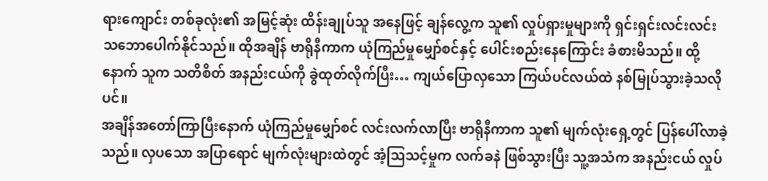ရားကျောင်း တစ်ခုလုံး၏ အမြင့်ဆုံး ထိန်းချုပ်သူ အနေဖြင့် ချန်လွေ့က သူ၏ လှုပ်ရှားမှုများကို ရှင်းရှင်းလင်းလင်း သဘောပေါက်နိုင်သည်။ ထိုအချိန် ဗာရိုနီကာက ယုံကြည်မှုမျှော်စင်နှင့် ပေါင်းစည်းနေကြောင်း ခံစားမိသည်။ ထို့နောက် သူက သတိစိတ် အနည်းငယ်ကို ခွဲထုတ်လိုက်ပြီး… ကျယ်ပြောလှသော ကြယ်ပင်လယ်ထဲ နစ်မြုပ်သွားခဲ့သလိုပင်။
အချိန်အတော်ကြာပြီးနောက် ယုံကြည်မှုမျှော်စင် လင်းလက်လာပြီး ဗာရိုနီကာက သူ၏ မျက်လုံးရှေ့တွင် ပြန်ပေါ်လာခဲ့သည်။ လှပသော အပြာရောင် မျက်လုံးများထဲတွင် အံ့ဩသင့်မှုက လက်ခနဲ ဖြစ်သွားပြီး သူ့အသံက အနည်းငယ် လှုပ်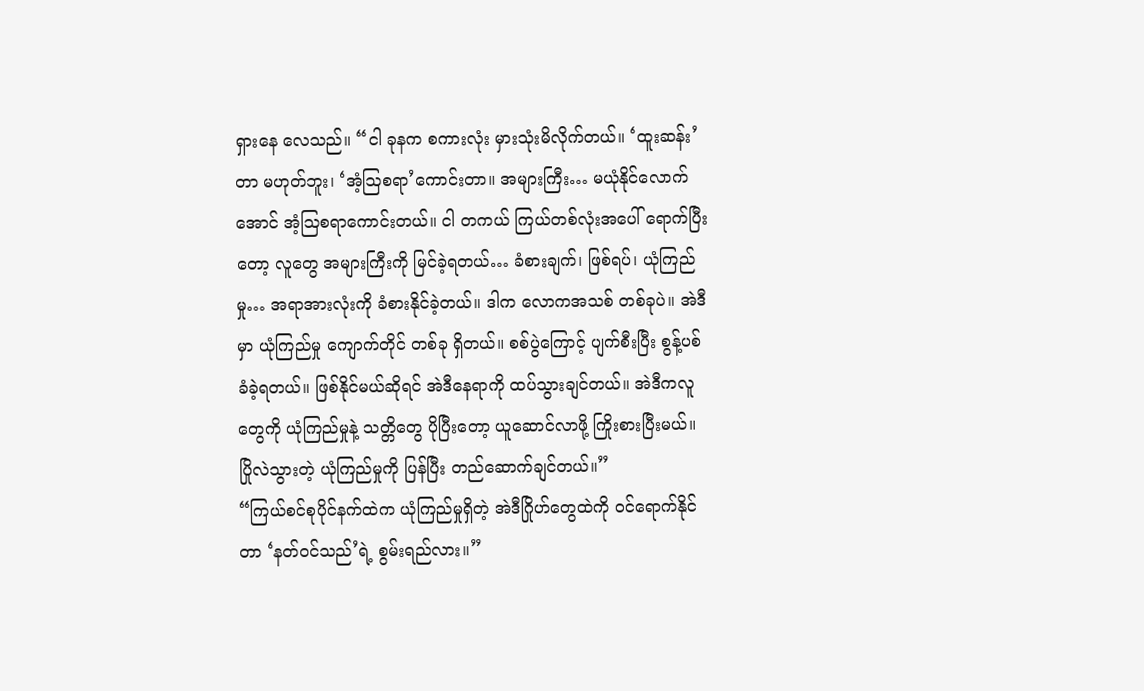ရှားနေ လေသည်။ “ငါ ခုနက စကားလုံး မှားသုံးမိလိုက်တယ်။ ‘ထူးဆန်း’တာ မဟုတ်ဘူး၊ ‘အံ့ဩစရာ’ကောင်းတာ။ အများကြီး… မယုံနိုင်လောက်အောင် အံ့ဩစရာကောင်းတယ်။ ငါ တကယ် ကြယ်တစ်လုံးအပေါ် ရောက်ပြီးတော့ လူတွေ အများကြီးကို မြင်ခဲ့ရတယ်… ခံစားချက်၊ ဖြစ်ရပ်၊ ယုံကြည်မှု… အရာအားလုံးကို ခံစားနိုင်ခဲ့တယ်။ ဒါက လောကအသစ် တစ်ခုပဲ။ အဲဒီမှာ ယုံကြည်မှု ကျောက်တိုင် တစ်ခု ရှိတယ်။ စစ်ပွဲကြောင့် ပျက်စီးပြီး စွန့်ပစ် ခံခဲ့ရတယ်။ ဖြစ်နိုင်မယ်ဆိုရင် အဲဒီနေရာကို ထပ်သွားချင်တယ်။ အဲဒီကလူတွေကို ယုံကြည်မှုနဲ့ သတ္တိတွေ ပိုပြီးတော့ ယူဆောင်လာဖို့ ကြိုးစားပြီးမယ်။ ပြိုလဲသွားတဲ့ ယုံကြည်မှုကို ပြန်ပြီး တည်ဆောက်ချင်တယ်။”
“ကြယ်စင်စုပိုင်နက်ထဲက ယုံကြည်မှုရှိတဲ့ အဲဒီဂြိုဟ်တွေထဲကို ဝင်ရောက်နိုင်တာ ‘နတ်ဝင်သည်’ရဲ့ စွမ်းရည်လား။”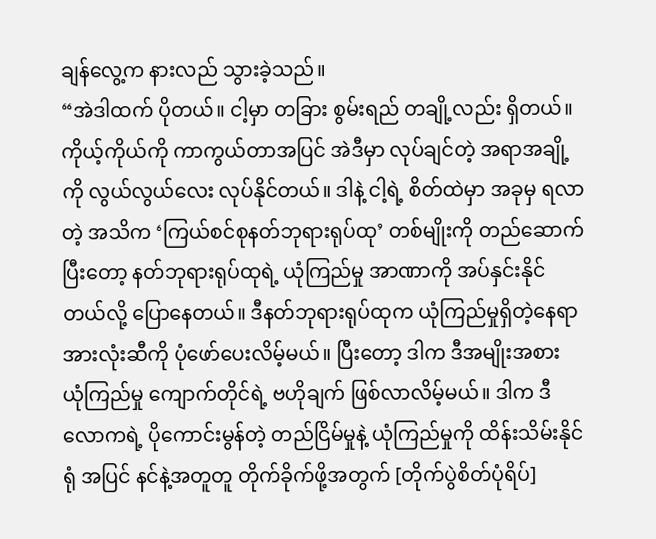ချန်လွေ့က နားလည် သွားခဲ့သည်။
“အဲဒါထက် ပိုတယ်။ ငါ့မှာ တခြား စွမ်းရည် တချို့လည်း ရှိတယ်။ ကိုယ့်ကိုယ်ကို ကာကွယ်တာအပြင် အဲဒီမှာ လုပ်ချင်တဲ့ အရာအချို့ကို လွယ်လွယ်လေး လုပ်နိုင်တယ်။ ဒါနဲ့ ငါ့ရဲ့ စိတ်ထဲမှာ အခုမှ ရလာတဲ့ အသိက ‘ကြယ်စင်စုနတ်ဘုရားရုပ်ထု’ တစ်မျိုးကို တည်ဆောက်ပြီးတော့ နတ်ဘုရားရုပ်ထုရဲ့ ယုံကြည်မှု အာဏာကို အပ်နှင်းနိုင်တယ်လို့ ပြောနေတယ်။ ဒီနတ်ဘုရားရုပ်ထုက ယုံကြည်မှုရှိတဲ့နေရာ အားလုံးဆီကို ပုံဖော်ပေးလိမ့်မယ်။ ပြီးတော့ ဒါက ဒီအမျိုးအစား ယုံကြည်မှု ကျောက်တိုင်ရဲ့ ဗဟိုချက် ဖြစ်လာလိမ့်မယ်။ ဒါက ဒီလောကရဲ့ ပိုကောင်းမွန်တဲ့ တည်ငြိမ်မှုနဲ့ ယုံကြည်မှုကို ထိန်းသိမ်းနိုင်ရုံ အပြင် နင်နဲ့အတူတူ တိုက်ခိုက်ဖို့အတွက် [တိုက်ပွဲစိတ်ပုံရိပ်]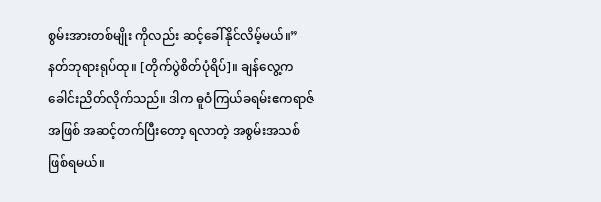စွမ်းအားတစ်မျိုး ကိုလည်း ဆင့်ခေါ်နိုင်လိမ့်မယ်။”
နတ်ဘုရားရုပ်ထု။ [တိုက်ပွဲစိတ်ပုံရိပ်]။ ချန်လွေ့က ခေါင်းညိတ်လိုက်သည်။ ဒါက ဓူဝံကြယ်ခရမ်းဧကရာဇ်အဖြစ် အဆင့်တက်ပြီးတော့ ရလာတဲ့ အစွမ်းအသစ်ဖြစ်ရမယ်။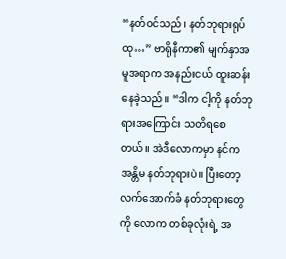“နတ်ဝင်သည်၊ နတ်ဘုရားရုပ်ထု…” ဗာရိုနီကာ၏ မျက်နှာအမူအရာက အနည်းငယ် ထူးဆန်းနေခဲ့သည်။ “ဒါက ငါ့ကို နတ်ဘုရားအကြောင်း သတိရစေတယ်။ အဲဒီလောကမှာ နင်က အန္တိမ နတ်ဘုရားပဲ။ ပြီးတော့ လက်အောက်ခံ နတ်ဘုရားတွေကို လောက တစ်ခုလုံးရဲ့ အ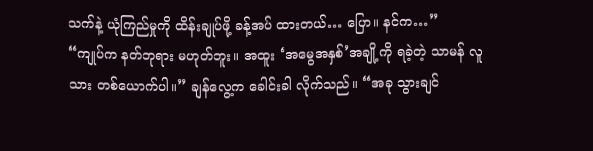သက်နဲ့ ယုံကြည်မှုကို ထိန်းချုပ်ဖို့ ခန့်အပ် ထားတယ်… ပြော။ နင်က…”
“ကျုပ်က နတ်ဘုရား မဟုတ်ဘူး။ အထူး ‘အမွေအနှစ်’အချို့ကို ရခဲ့တဲ့ သာမန် လူသား တစ်ယောက်ပါ။” ချန်လွေ့က ခေါင်းခါ လိုက်သည်။ “အခု သွားချင်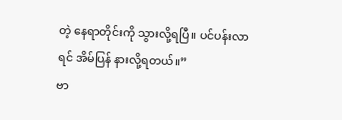တဲ့ နေရာတိုင်းကို သွားလို့ရပြီ။ ပင်ပန်းလာရင် အိမ်ပြန် နားလို့ရတယ်။”
ဗာ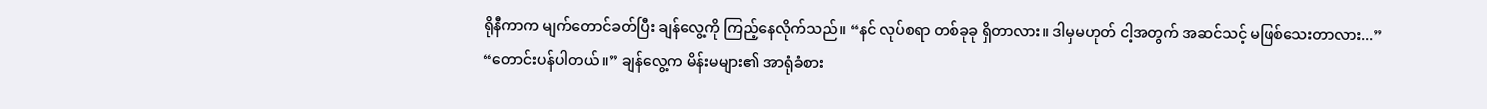ရိုနီကာက မျက်တောင်ခတ်ပြီး ချန်လွေ့ကို ကြည့်နေလိုက်သည်။ “နင် လုပ်စရာ တစ်ခုခု ရှိတာလား။ ဒါမှမဟုတ် ငါ့အတွက် အဆင်သင့် မဖြစ်သေးတာလား...”
“တောင်းပန်ပါတယ်။” ချန်လွေ့က မိန်းမများ၏ အာရုံခံစား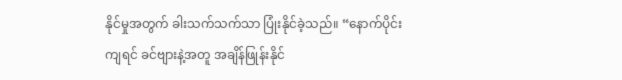နိုင်မှုအတွက် ခါးသက်သက်သာ ပြုံးနိုင်ခဲ့သည်။ “နောက်ပိုင်းကျရင် ခင်ဗျားနဲ့အတူ အချိန်ဖြုန်းနိုင်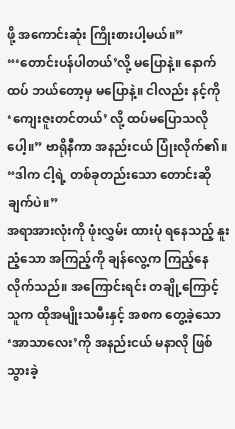ဖို့ အကောင်းဆုံး ကြိုးစားပါ့မယ်။”
“‘တောင်းပန်ပါတယ်’လို့ မပြောနဲ့။ နောက်ထပ် ဘယ်တော့မှ မပြောနဲ့။ ငါလည်း နင့်ကို ‘ကျေးဇူးတင်တယ်’ လို့ ထပ်မပြောသလိုပေါ့။” ဗာရိုနီကာ အနည်းငယ် ပြုံးလိုက်၏။ “ဒါက ငါ့ရဲ့ တစ်ခုတည်းသော တောင်းဆိုချက်ပဲ။”
အရာအားလုံးကို ဖုံးလွှမ်း ထားပုံ ရနေသည့် နူးညံ့သော အကြည့်ကို ချန်လွေ့က ကြည့်နေလိုက်သည်။ အကြောင်းရင်း တချို့ကြောင့် သူက ထိုအမျိုးသမီးနှင့် အစက တွေ့ခဲ့သော ‘အာသာလေး’ကို အနည်းငယ် မနာလို ဖြစ်သွားခဲ့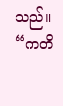သည်။
“ကတိ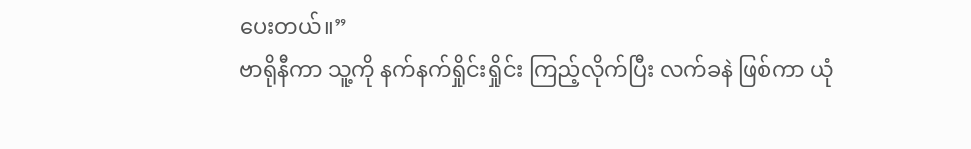ပေးတယ်။”
ဗာရိုနီကာ သူ့ကို နက်နက်ရှိုင်းရှိုင်း ကြည့်လိုက်ပြီး လက်ခနဲ ဖြစ်ကာ ယုံ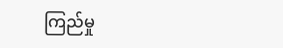ကြည်မှု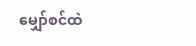မျှော်စင်ထဲ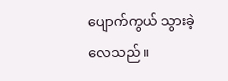ပျောက်ကွယ် သွားခဲ့လေသည်။